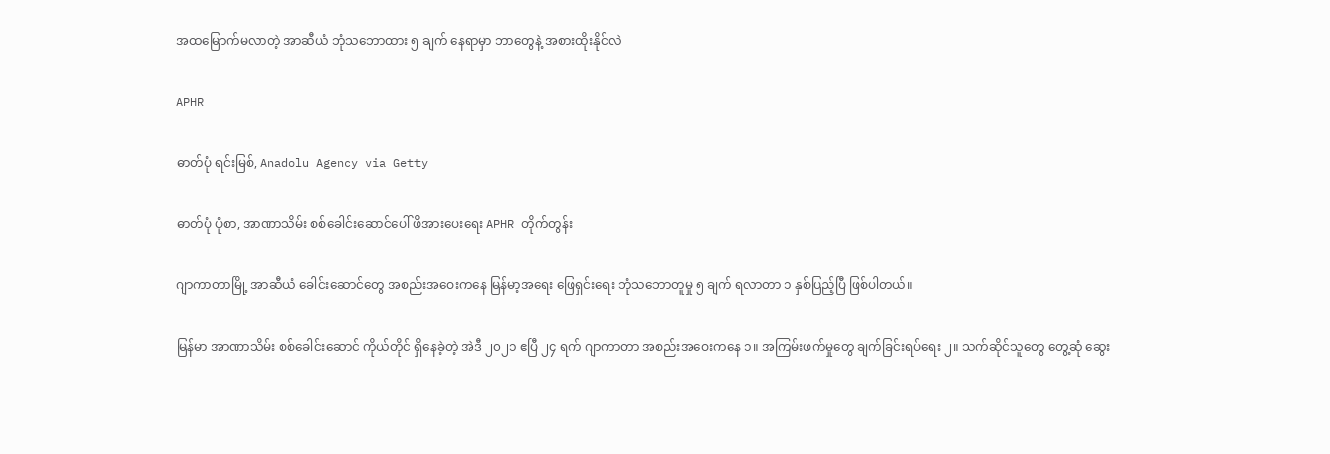အထမြောက်မလာတဲ့ အာဆီယံ ဘုံသဘောထား ၅ ချက် နေရာမှာ ဘာတွေနဲ့ အစားထိုးနိုင်လဲ

APHR

ဓာတ်ပုံ ရင်းမြစ်, Anadolu Agency via Getty

ဓာတ်ပုံ ပုံစာ, အာဏာသိမ်း စစ်ခေါင်းဆောင်ပေါ် ဖိအားပေးရေး APHR တိုက်တွန်း

ဂျာကာတာမြို့ အာဆီယံ ခေါင်းဆောင်တွေ အစည်းအဝေးကနေ မြန်မာ့အရေး ဖြေရှင်းရေး ဘုံသဘောတူမှု ၅ ချက် ရလာတာ ၁ နှစ်ပြည့်ပြီ ဖြစ်ပါတယ်။

မြန်မာ အာဏာသိမ်း စစ်ခေါင်းဆောင် ကိုယ်တိုင် ရှိနေခဲ့တဲ့ အဲဒီ ၂၀၂၁ ဧပြီ ၂၄ ရက် ဂျာကာတာ အစည်းအဝေးကနေ ၁။ အကြမ်းဖက်မှုတွေ ချက်ခြင်းရပ်ရေး ၂။ သက်ဆိုင်သူတွေ တွေ့ဆုံ ဆွေး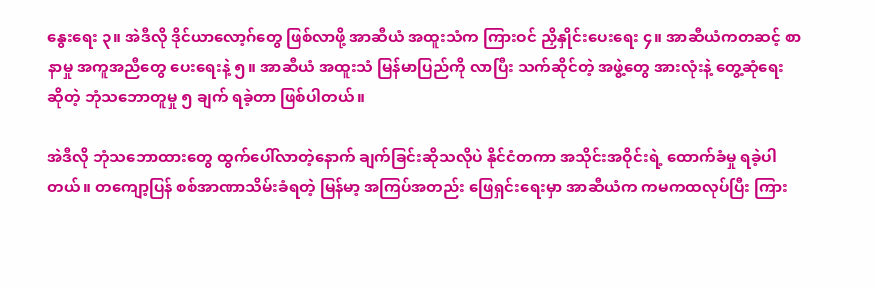နွေးရေး ၃။ အဲဒီလို ဒိုင်ယာလော့ဂ်တွေ ဖြစ်လာဖို့ အာဆီယံ အထူးသံက ကြားဝင် ညှိနှိုင်းပေးရေး ၄။ အာဆီယံကတဆင့် စာနာမှု အကူအညီတွေ ပေးရေးနဲ့ ၅။ အာဆီယံ အထူးသံ မြန်မာပြည်ကို လာပြီး သက်ဆိုင်တဲ့ အဖွဲ့တွေ အားလုံးနဲ့ တွေ့ဆုံရေး ဆိုတဲ့ ဘုံသဘောတူမှု ၅ ချက် ရခဲ့တာ ဖြစ်ပါတယ်။

အဲဒီလို ဘုံသဘောထားတွေ ထွက်ပေါ်လာတဲ့နောက် ချက်ခြင်းဆိုသလိုပဲ နိုင်ငံတကာ အသိုင်းအဝိုင်းရဲ့ ထောက်ခံမှု ရခဲ့ပါတယ်။ တကျော့ပြန် စစ်အာဏာသိမ်းခံရတဲ့ မြန်မာ့ အကြပ်အတည်း ဖြေရှင်းရေးမှာ အာဆီယံက ကမကထလုပ်ပြီး ကြား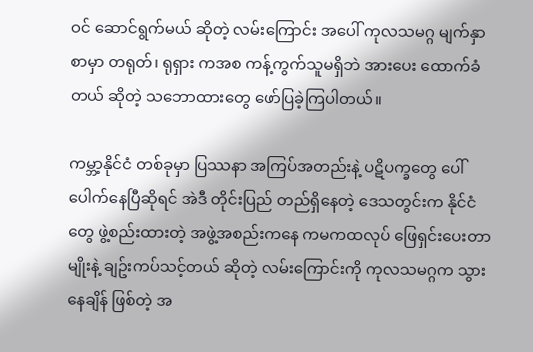ဝင် ဆောင်ရွက်မယ် ဆိုတဲ့ လမ်းကြောင်း အပေါ် ကုလသမဂ္ဂ မျက်နှာစာမှာ တရုတ်၊ ရုရှား ကအစ ကန့်ကွက်သူမရှိဘဲ အားပေး ထောက်ခံတယ် ဆိုတဲ့ သဘောထားတွေ ဖော်ပြခဲ့ကြပါတယ်။

ကမ္ဘာ့နိုင်ငံ တစ်ခုမှာ ပြဿနာ အကြပ်အတည်းနဲ့ ပဋိပက္ခတွေ ပေါ်ပေါက်နေပြီဆိုရင် အဲဒီ တိုင်းပြည် တည်ရှိနေတဲ့ ဒေသတွင်းက နိုင်ငံတွေ ဖွဲ့စည်းထားတဲ့ အဖွဲ့အစည်းကနေ ကမကထလုပ် ဖြေရှင်းပေးတာမျိုးနဲ့ ချဥ်းကပ်သင့်တယ် ဆိုတဲ့ လမ်းကြောင်းကို ကုလသမဂ္ဂက သွားနေချိန် ဖြစ်တဲ့ အ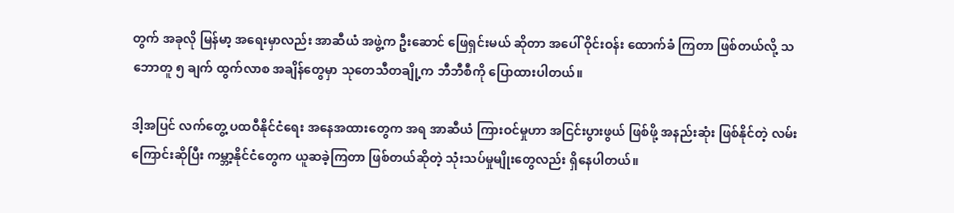တွက် အခုလို မြန်မာ့ အရေးမှာလည်း အာဆီယံ အဖွဲ့က ဦးဆောင် ဖြေရှင်းမယ် ဆိုတာ အပေါ် ဝိုင်းဝန်း ထောက်ခံ ကြတာ ဖြစ်တယ်လို့ သဘောတူ ၅ ချက် ထွက်လာစ အချိန်တွေမှာ သုတေသီတချို့က ဘီဘီစီကို ပြောထားပါတယ်။

ဒါ့အပြင် လက်တွေ့ ပထဝီနိုင်ငံရေး အနေအထားတွေက အရ အာဆီယံ ကြားဝင်မှုဟာ အငြင်းပွားဖွယ် ဖြစ်ဖို့ အနည်းဆုံး ဖြစ်နိုင်တဲ့ လမ်းကြောင်းဆိုပြီး ကမ္ဘာ့နိုင်ငံတွေက ယူဆခဲ့ကြတာ ဖြစ်တယ်ဆိုတဲ့ သုံးသပ်မှုမျိုးတွေလည်း ရှိနေပါတယ်။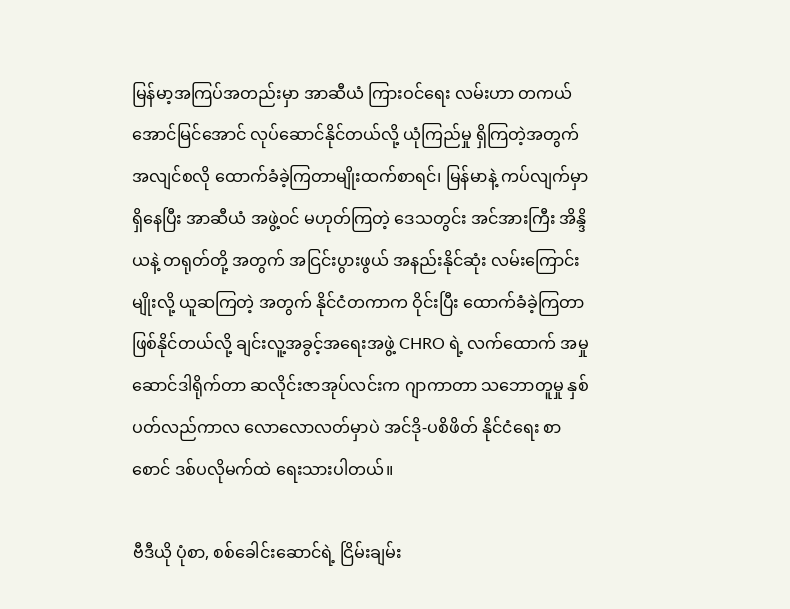မြန်မာ့အကြပ်အတည်းမှာ အာဆီယံ ကြားဝင်ရေး လမ်းဟာ တကယ် အောင်မြင်အောင် လုပ်ဆောင်နိုင်တယ်လို့ ယုံကြည်မှု ရှိကြတဲ့အတွက် အလျင်စလို ထောက်ခံခဲ့ကြတာမျိုးထက်စာရင်၊ မြန်မာနဲ့ ကပ်လျက်မှာ ရှိနေပြီး အာဆီယံ အဖွဲ့ဝင် မဟုတ်ကြတဲ့ ဒေသတွင်း အင်အားကြီး အိန္ဒိယနဲ့ တရုတ်တို့ အတွက် အငြင်းပွားဖွယ် အနည်းနိုင်ဆုံး လမ်းကြောင်းမျိုးလို့ ယူဆကြတဲ့ အတွက် နိုင်ငံတကာက ဝိုင်းပြီး ထောက်ခံခဲ့ကြတာ ဖြစ်နိုင်တယ်လို့ ချင်းလူ့အခွင့်အရေးအဖွဲ့ CHRO ရဲ့ လက်ထောက် အမှုဆောင်ဒါရိုက်တာ ဆလိုင်းဇာအုပ်လင်းက ဂျာကာတာ သဘောတူမှု နှစ်ပတ်လည်ကာလ လောလောလတ်မှာပဲ အင်ဒို-ပစိဖိတ် နိုင်ငံရေး စာစောင် ဒစ်ပလိုမက်ထဲ ရေးသားပါတယ်။

ဗီဒီယို ပုံစာ, စစ်ခေါင်းဆောင်ရဲ့ ငြိမ်းချမ်း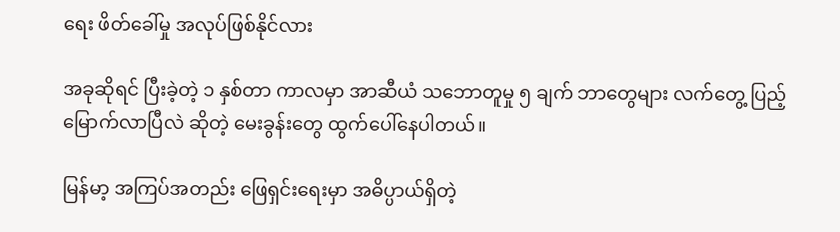ရေး ဖိတ်ခေါ်မှု အလုပ်ဖြစ်နိုင်လား

အခုဆိုရင် ပြီးခဲ့တဲ့ ၁ နှစ်တာ ကာလမှာ အာဆီယံ သဘောတူမှု ၅ ချက် ဘာတွေများ လက်တွေ့ ပြည့်မြောက်လာပြီလဲ ဆိုတဲ့ မေးခွန်းတွေ ထွက်ပေါ်နေပါတယ်။

မြန်မာ့ အကြပ်အတည်း ဖြေရှင်းရေးမှာ အဓိပ္ပာယ်ရှိတဲ့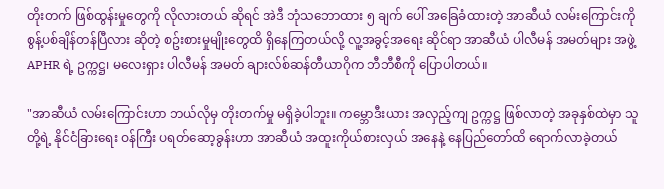တိုးတက် ဖြစ်ထွန်းမှုတွေကို လိုလားတယ် ဆိုရင် အဲဒီ ဘုံသဘောထား ၅ ချက် ပေါ် အခြေခံထားတဲ့ အာဆီယံ လမ်းကြောင်းကို စွန့်ပစ်ချိန်တန်ပြီလား ဆိုတဲ့ စဥ်းစားမှုမျိုးတွေထိ ရှိနေကြတယ်လို့ လူ့အခွင့်အရေး ဆိုင်ရာ အာဆီယံ ပါလီမန် အမတ်များ အဖွဲ့ APHR ရဲ့ ဥက္ကဋ္ဌ၊ မလေးရှား ပါလီမန် အမတ် ချားလ်စ်ဆန်တီယာဂိုက ဘီဘီစီကို ပြောပါတယ်။

"အာဆီယံ လမ်းကြောင်းဟာ ဘယ်လိုမှ တိုးတက်မှု မရှိခဲ့ပါဘူး။ ကမ္ဘောဒီးယား အလှည့်ကျ ဥက္ကဋ္ဌ ဖြစ်လာတဲ့ အခုနှစ်ထဲမှာ သူတို့ရဲ့ နိုင်ငံခြားရေး ဝန်ကြီး ပရတ်ဆော့ခွန်းဟာ အာဆီယံ အထူးကိုယ်စားလှယ် အနေနဲ့ နေပြည်တော်ထိ ရောက်လာခဲ့တယ်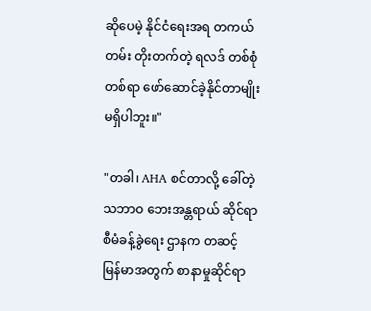ဆိုပေမဲ့ နိုင်ငံရေးအရ တကယ်တမ်း တိုးတက်တဲ့ ရလဒ် တစ်စုံတစ်ရာ ဖော်ဆောင်ခဲ့နိုင်တာမျိုး မရှိပါဘူး။"

"တခါ၊ AHA စင်တာလို့ ခေါ်တဲ့ သဘာဝ ဘေးအန္တရာယ် ဆိုင်ရာ စီမံခန့်ခွဲရေး ဌာနက တဆင့် မြန်မာအတွက် စာနာမှုဆိုင်ရာ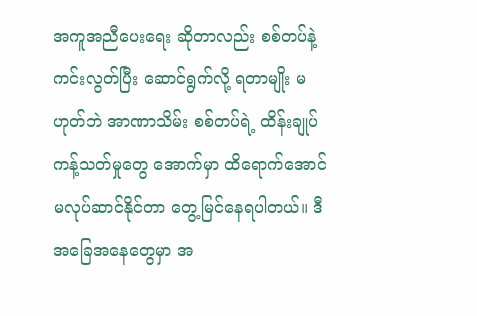အကူအညီပေးရေး ဆိုတာလည်း စစ်တပ်နဲ့ ကင်းလွတ်ပြီး ဆောင်ရွက်လို့ ရတာမျိုး မဟုတ်ဘဲ အာဏာသိမ်း စစ်တပ်ရဲ့ ထိန်းချုပ် ကန့်သတ်မှုတွေ အောက်မှာ ထိရောက်အောင် မလုပ်ဆာင်နိုင်တာ တွေ့မြင်နေရပါတယ်။ ဒီ အခြေအနေတွေမှာ အ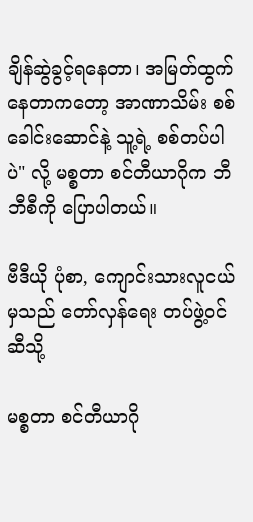ချိန်ဆွဲခွင့်ရနေတာ၊ အမြတ်ထွက်နေတာကတော့ အာဏာသိမ်း စစ်ခေါင်းဆောင်နဲ့ သူ့ရဲ့ စစ်တပ်ပါပဲ" လို့ မစ္စတာ စင်တီယာဂိုက ဘီဘီစီကို ပြောပါတယ်။

ဗီဒီယို ပုံစာ, ကျောင်းသားလူငယ်မှသည် တော်လှန်ရေး တပ်ဖွဲ့ဝင်ဆီသို့

မစ္စတာ စင်တီယာဂို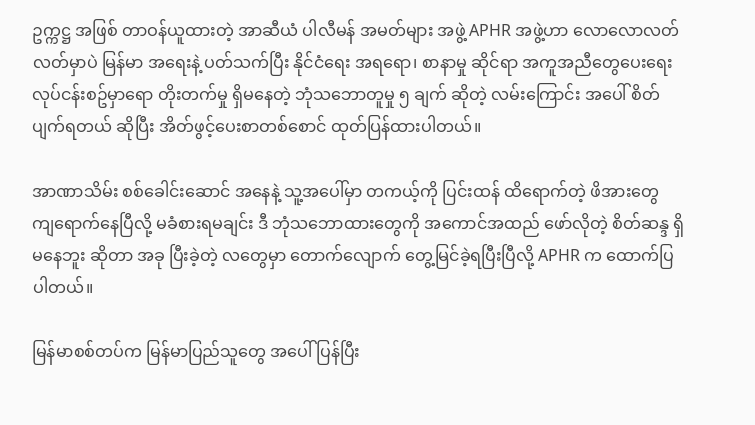ဥက္ကဋ္ဌ အဖြစ် တာဝန်ယူထားတဲ့ အာဆီယံ ပါလီမန် အမတ်များ အဖွဲ့ APHR အဖွဲ့ဟာ လောလောလတ်လတ်မှာပဲ မြန်မာ အရေးနဲ့ ပတ်သက်ပြီး နိုင်ငံရေး အရရော၊ စာနာမှု ဆိုင်ရာ အကူအညီတွေပေးရေး လုပ်ငန်းစဥ်မှာရော တိုးတက်မှု ရှိမနေတဲ့ ဘုံသဘောတူမှု ၅ ချက် ဆိုတဲ့ လမ်းကြောင်း အပေါ် စိတ်ပျက်ရတယ် ဆိုပြီး အိတ်ဖွင့်ပေးစာတစ်စောင် ထုတ်ပြန်ထားပါတယ်။

အာဏာသိမ်း စစ်ခေါင်းဆောင် အနေနဲ့ သူ့အပေါ်မှာ တကယ့်ကို ပြင်းထန် ထိရောက်တဲ့ ဖိအားတွေ ကျရောက်နေပြီလို့ မခံစားရမချင်း ဒီ ဘုံသဘောထားတွေကို အကောင်အထည် ဖော်လိုတဲ့ စိတ်ဆန္ဒ ရှိမနေဘူး ဆိုတာ အခု ပြီးခဲ့တဲ့ လတွေမှာ တောက်လျောက် တွေ့မြင်ခဲ့ရပြီးပြီလို့ APHR က ထောက်ပြပါတယ်။

မြန်မာစစ်တပ်က မြန်မာပြည်သူတွေ အပေါ် ပြန်ပြီး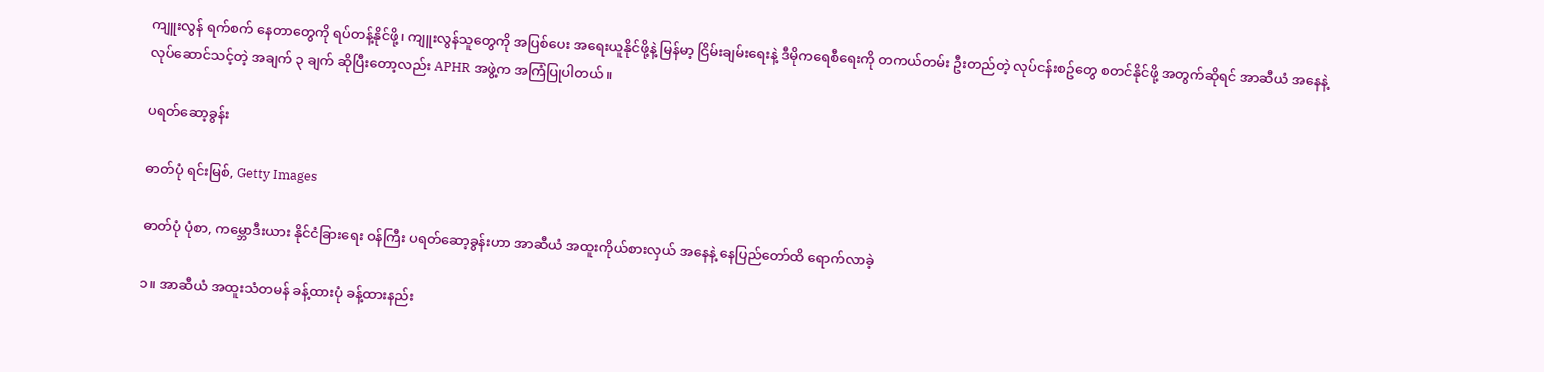ကျူးလွန် ရက်စက် နေတာတွေကို ရပ်တန့်နိုင်ဖို့၊ ကျူးလွန်သူတွေကို အပြစ်ပေး အရေးယူနိုင်ဖို့နဲ့ မြန်မာ့ ငြိမ်းချမ်းရေးနဲ့ ဒီမိုကရေစီရေးကို တကယ်တမ်း ဦးတည်တဲ့ လုပ်ငန်းစဥ်တွေ စတင်နိုင်ဖို့ အတွက်ဆိုရင် အာဆီယံ အနေနဲ့ လုပ်ဆောင်သင့်တဲ့ အချက် ၃ ချက် ဆိုပြီးတော့လည်း APHR အဖွဲ့က အကြံပြုပါတယ်။

ပရတ်ဆော့ခွန်း

ဓာတ်ပုံ ရင်းမြစ်, Getty Images

ဓာတ်ပုံ ပုံစာ, ကမ္ဘောဒီးယား နိုင်ငံခြားရေး ဝန်ကြီး ပရတ်ဆော့ခွန်းဟာ အာဆီယံ အထူးကိုယ်စားလှယ် အနေနဲ့ နေပြည်တော်ထိ ရောက်လာခဲ့

၁။ အာဆီယံ အထူးသံတမန် ခန့်ထားပုံ ခန့်ထားနည်း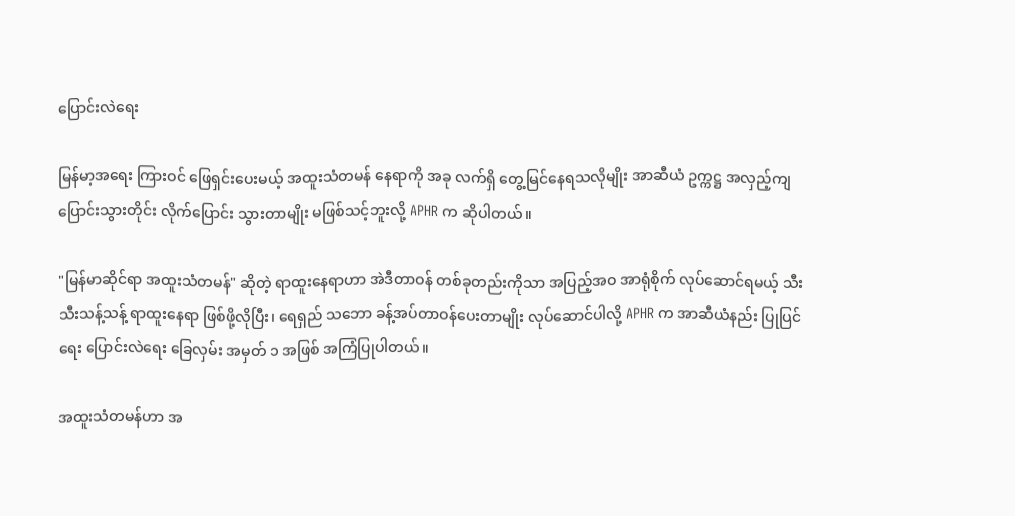ပြောင်းလဲရေး

မြန်မာ့အရေး ကြားဝင် ဖြေရှင်းပေးမယ့် အထူးသံတမန် နေရာကို အခု လက်ရှိ တွေ့မြင်နေရသလိုမျိုး အာဆီယံ ဥက္ကဋ္ဌ အလှည့်ကျပြောင်းသွားတိုင်း လိုက်ပြောင်း သွားတာမျိုး မဖြစ်သင့်ဘူးလို့ APHR က ဆိုပါတယ်။

"မြန်မာဆိုင်ရာ အထူးသံတမန်" ဆိုတဲ့ ရာထူးနေရာဟာ အဲဒီတာဝန် တစ်ခုတည်းကိုသာ အပြည့်အဝ အာရုံစိုက် လုပ်ဆောင်ရမယ့် သီးသီးသန့်သန့် ရာထူးနေရာ ဖြစ်ဖို့လိုပြီး၊ ရေရှည် သဘော ခန့်အပ်တာဝန်ပေးတာမျိုး လုပ်ဆောင်ပါလို့ APHR က အာဆီယံနည်း ပြုပြင်ရေး ပြောင်းလဲရေး ခြေလှမ်း အမှတ် ၁ အဖြစ် အကြံပြုပါတယ်။

အထူးသံတမန်ဟာ အ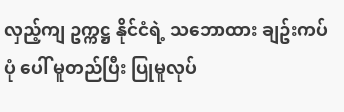လှည့်ကျ ဥက္ကဋ္ဌ နိုင်ငံရဲ့ သဘောထား ချဥ်းကပ်ပုံ ပေါ် မူတည်ပြီး ပြုမူလုပ်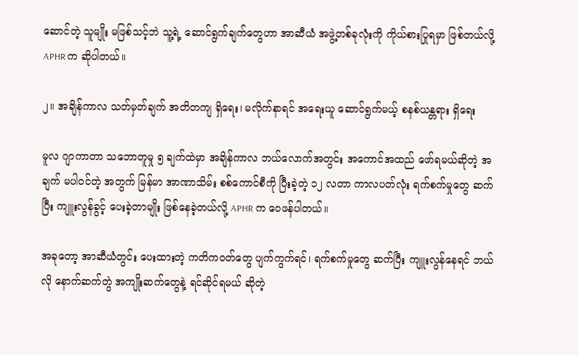ဆောင်တဲ့ သူမျိုး မဖြစ်သင့်ဘဲ သူ့ရဲ့ ဆောင်ရွက်ချက်တွေဟာ အာဆီယံ အဖွဲ့တစ်ခုလုံးကို ကိုယ်စားပြုရမှာ ဖြစ်တယ်လို့ APHR က ဆိုပါတယ်။

၂။ အချိန်ကာလ သတ်မှတ်ချက် အတိတကျ ရှိရေး၊ မလိုက်နာရင် အရေးယူ ဆောင်ရွက်မယ့် စနစ်ယန္တရား ရှိရေး

မူလ ဂျာကာတာ သဘောတူမှု ၅ ချက်ထဲမှာ အချိန်ကာလ ဘယ်လောက်အတွင်း အကောင်အထည် ဖော်ရမယ်ဆိုတဲ့ အချက် မပါဝင်တဲ့ အတွက် မြန်မာ အာဏာသိမ်း စစ်ကောင်စီကို ပြီးခဲ့တဲ့ ၁၂ လတာ ကာလပတ်လုံး ရက်စက်မှုတွေ ဆက်ပြီး ကျူးလွန်ခွင့် ပေးခဲ့တာမျိုး ဖြစ်နေခဲ့တယ်လို့ APHR က ဝေဖန်ပါတယ်။

အခုတော့ အာဆီယံတွင်း ပေးထားတဲ့ ကတိကဝတ်တွေ ပျက်ကွက်ရင်၊ ရက်စက်မှုတွေ ဆက်ပြီး ကျူးလွန်နေရင် ဘယ်လို နောက်ဆက်တွဲ အကျိုးဆက်တွေနဲ့ ရင်ဆိုင်ရမယ် ဆိုတဲ့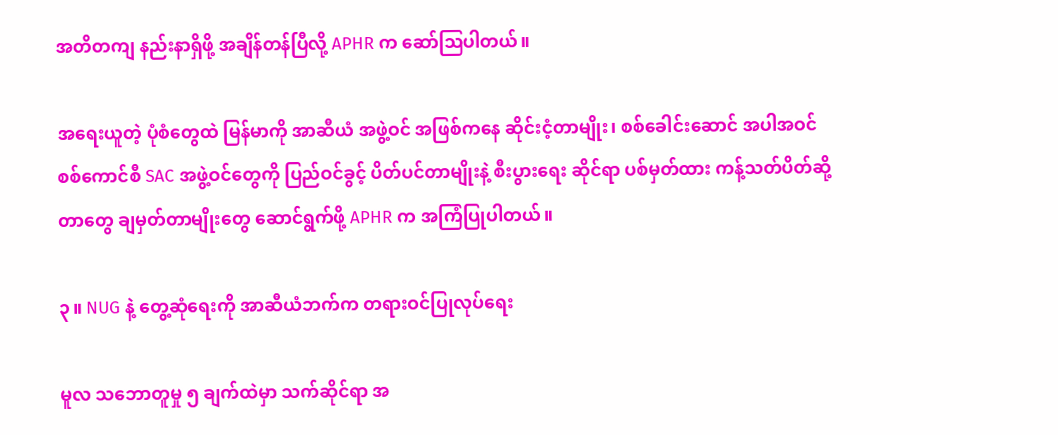အတိတကျ နည်းနာရှိဖို့ အချိန်တန်ပြီလို့ APHR က ဆော်ဩပါတယ်။

အရေးယူတဲ့ ပုံစံတွေထဲ မြန်မာကို အာဆီယံ အဖွဲ့ဝင် အဖြစ်ကနေ ဆိုင်းငံ့တာမျိုး၊ စစ်ခေါင်းဆောင် အပါအဝင် စစ်ကောင်စီ SAC အဖွဲ့ဝင်တွေကို ပြည်ဝင်ခွင့် ပိတ်ပင်တာမျိုးနဲ့ စီးပွားရေး ဆိုင်ရာ ပစ်မှတ်ထား ကန့်သတ်ပိတ်ဆို့တာတွေ ချမှတ်တာမျိုးတွေ ဆောင်ရွက်ဖို့ APHR က အကြံပြုပါတယ်။

၃။ NUG နဲ့ တွေ့ဆုံရေးကို အာဆီယံဘက်က တရားဝင်ပြုလုပ်ရေး

မူလ သဘောတူမှု ၅ ချက်ထဲမှာ သက်ဆိုင်ရာ အ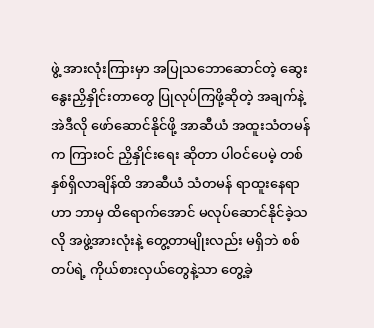ဖွဲ့ အားလုံးကြားမှာ အပြုသဘောဆောင်တဲ့ ဆွေးနွေးညှိနှိုင်းတာတွေ ပြုလုပ်ကြဖို့ဆိုတဲ့ အချက်နဲ့ အဲဒီလို ဖော်ဆောင်နိုင်ဖို့ အာဆီယံ အထူးသံတမန်က ကြားဝင် ညှိနှိုင်းရေး ဆိုတာ ပါဝင်ပေမဲ့ တစ်နှစ်ရှိလာချိန်ထိ အာဆီယံ သံတမန် ရာထူးနေရာဟာ ဘာမှ ထိရောက်အောင် မလုပ်ဆောင်နိုင်ခဲ့သလို အဖွဲ့အားလုံးနဲ့ တွေ့တာမျိုးလည်း မရှိဘဲ စစ်တပ်ရဲ့ ကိုယ်စားလှယ်တွေနဲ့သာ တွေ့ခဲ့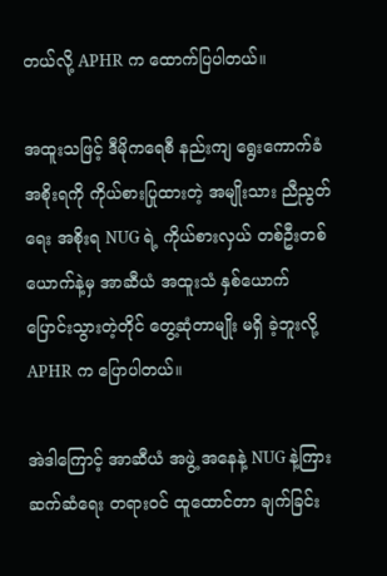တယ်လို့ APHR က ထောက်ပြပါတယ်။

အထူးသဖြင့် ဒီမိုကရေစီ နည်းကျ ရွေးကောက်ခံ အစိုးရကို ကိုယ်စားပြုထားတဲ့ အမျိုးသား ညီညွတ်ရေး အစိုးရ NUG ရဲ့ ကိုယ်စားလှယ် တစ်ဦးတစ်ယောက်နဲ့မှ အာဆီယံ အထူးသံ နှစ်ယောက် ပြောင်းသွားတဲ့တိုင် တွေ့ဆုံတာမျိုး မရှိ ခဲ့ဘူးလို့ APHR က ပြောပါတယ်။

အဲဒါကြောင့် အာဆီယံ အဖွဲ့ အနေနဲ့ NUG နဲ့ကြား ဆက်ဆံရေး တရားဝင် ထူထောင်တာ ချက်ခြင်း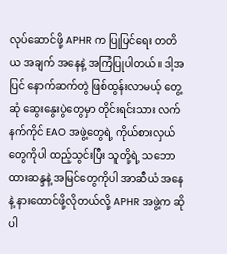လုပ်ဆောင်ဖို့ APHR က ပြုပြင်ရေး တတိယ အချက် အနေနဲ့ အကြံပြုပါတယ်။ ဒါ့အပြင် နောက်ဆက်တွဲ ဖြစ်ထွန်းလာမယ့် တွေ့ဆုံ ဆွေးနွေးပွဲတွေမှာ တိုင်းရင်းသား လက်နက်ကိုင် EAO အဖွဲ့တွေရဲ့ ကိုယ်စားလှယ်တွေကိုပါ ထည့်သွင်းပြီး သူတို့ရဲ့ သဘောထားဆန္ဒနဲ့ အမြင်တွေကိုပါ အာဆီယံ အနေနဲ့ နားထောင်ဖို့လိုတယ်လို့ APHR အဖွဲ့က ဆိုပါ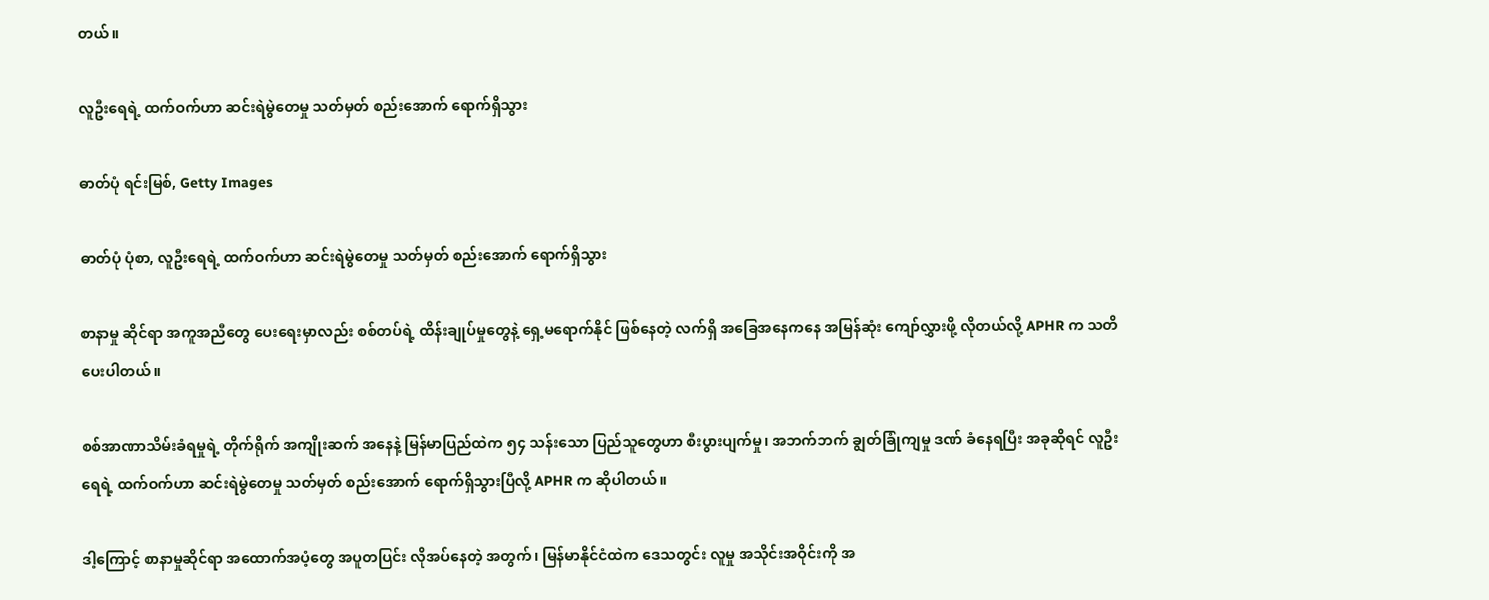တယ်။

လူဦးရေရဲ့ ထက်ဝက်ဟာ ဆင်းရဲမွဲတေမှု သတ်မှတ် စည်းအောက် ရောက်ရှိသွား

ဓာတ်ပုံ ရင်းမြစ်, Getty Images

ဓာတ်ပုံ ပုံစာ, လူဦးရေရဲ့ ထက်ဝက်ဟာ ဆင်းရဲမွဲတေမှု သတ်မှတ် စည်းအောက် ရောက်ရှိသွား

စာနာမှု ဆိုင်ရာ အကူအညီတွေ ပေးရေးမှာလည်း စစ်တပ်ရဲ့ ထိန်းချုပ်မှုတွေနဲ့ ရှေ့မရောက်နိုင် ဖြစ်နေတဲ့ လက်ရှိ အခြေအနေကနေ အမြန်ဆုံး ကျော်လွှားဖို့ လိုတယ်လို့ APHR က သတိပေးပါတယ်။

စစ်အာဏာသိမ်းခံရမှုရဲ့ တိုက်ရိုက် အကျိုးဆက် အနေနဲ့ မြန်မာပြည်ထဲက ၅၄ သန်းသော ပြည်သူတွေဟာ စီးပွားပျက်မှု၊ အဘက်ဘက် ချွတ်ခြုံကျမှု ဒဏ် ခံနေရပြီး အခုဆိုရင် လူဦးရေရဲ့ ထက်ဝက်ဟာ ဆင်းရဲမွဲတေမှု သတ်မှတ် စည်းအောက် ရောက်ရှိသွားပြီလို့ APHR က ဆိုပါတယ်။

ဒါ့ကြောင့် စာနာမှုဆိုင်ရာ အထောက်အပံ့တွေ အပူတပြင်း လိုအပ်နေတဲ့ အတွက်၊ မြန်မာနိုင်ငံထဲက ဒေသတွင်း လူမှု အသိုင်းအဝိုင်းကို အ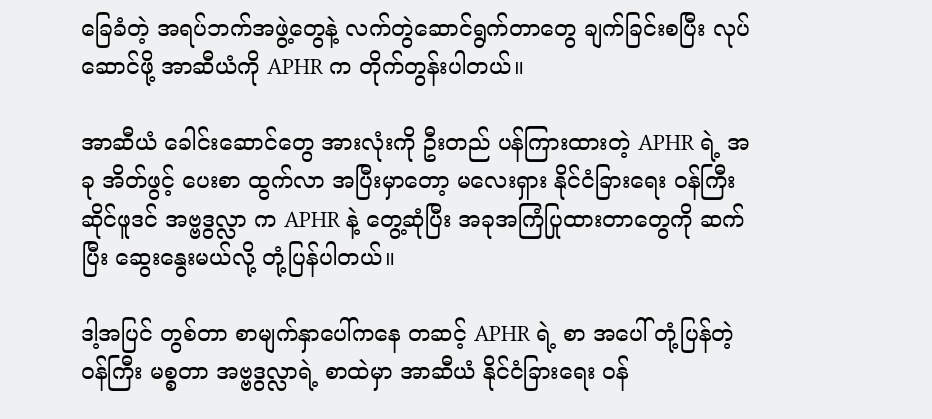ခြေခံတဲ့ အရပ်ဘက်အဖွဲ့တွေနဲ့ လက်တွဲဆောင်ရွက်တာတွေ ချက်ခြင်းစပြီး လုပ်ဆောင်ဖို့ အာဆီယံကို APHR က တိုက်တွန်းပါတယ်။

အာဆီယံ ခေါင်းဆောင်တွေ အားလုံးကို ဦးတည် ပန်ကြားထားတဲ့ APHR ရဲ့ အခု အိတ်ဖွင့် ပေးစာ ထွက်လာ အပြီးမှာတော့ မလေးရှား နိုင်ငံခြားရေး ဝန်ကြီး ဆိုင်ဖူဒင် အဗ္ဗဒွလ္လာ က APHR နဲ့ တွေ့ဆုံပြီး အခုအကြံပြုထားတာတွေကို ဆက်ပြီး ဆွေးနွေးမယ်လို့ တုံ့ပြန်ပါတယ်။

ဒါ့အပြင် တွစ်တာ စာမျက်နှာပေါ်ကနေ တဆင့် APHR ရဲ့ စာ အပေါ် တုံ့ပြန်တဲ့ ဝန်ကြီး မစ္စတာ အဗ္ဗဒွလ္လာရဲ့ စာထဲမှာ အာဆီယံ နိုင်ငံခြားရေး ဝန်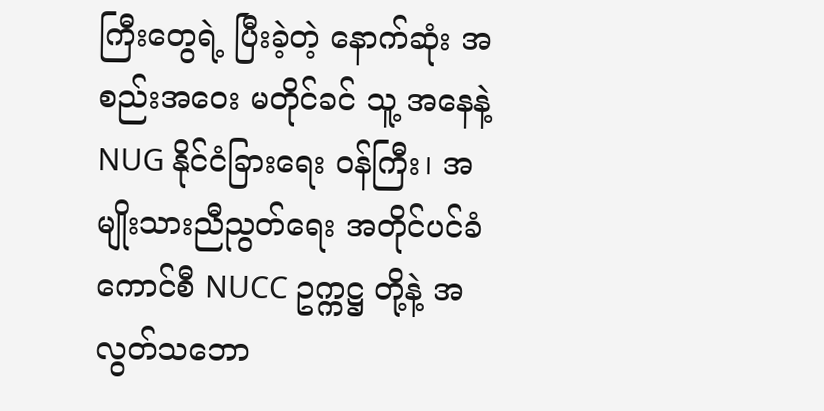ကြီးတွေရဲ့ ပြီးခဲ့တဲ့ နောက်ဆုံး အစည်းအဝေး မတိုင်ခင် သူ့ အနေနဲ့ NUG နိုင်ငံခြားရေး ဝန်ကြီး၊ အမျိုးသားညီညွတ်ရေး အတိုင်ပင်ခံကောင်စီ NUCC ဥက္ကဋ္ဌ တို့နဲ့ အလွတ်သဘော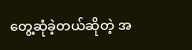တွေ့ဆုံခဲ့တယ်ဆိုတဲ့ အ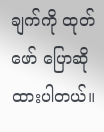ချက်ကို ထုတ်ဖော် ပြောဆိုထားပါတယ်။